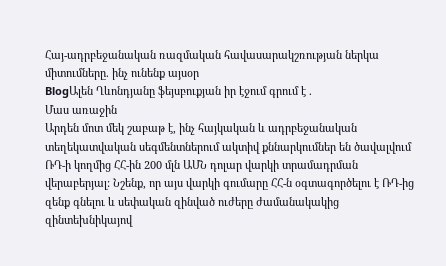Հայ-ադրբեջանական ռազմական հավասարակշռության ներկա միտումները. ինչ ունենք այսօր
BlogԱլեն Ղևոնդյանը ֆեյսբուքյան իր էջում գրում է .
Մաս առաջին
Արդեն մոտ մեկ շաբաթ է, ինչ հայկական և ադրբեջանական տեղեկատվական սեգմենտներում ակտիվ քննարկումներ են ծավալվում ՌԴ-ի կողմից ՀՀ-ին 200 մլն ԱՄՆ դոլար վարկի տրամադրման վերաբերյալ: Նշենք, որ այս վարկի գումարը ՀՀ-ն օգտագործելու է ՌԴ-ից զենք գնելու և սեփական զինված ուժերը ժամանակակից զինտեխնիկայով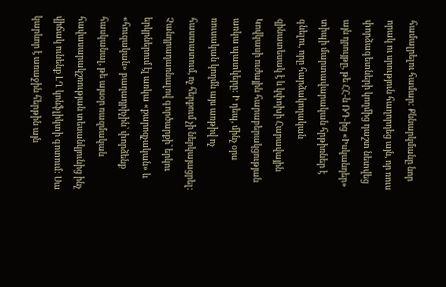համալրելու համար: Քննարկմանը նոր որակ ու սրություն հաղորդեց այն, որ ռուս փորձագետների կողմից դաշտ նետվեց այն դրույթը, թե ՀՀ-ն ՌԴ-ից «Իսկանդեր» տիպի մարտավարական հրթիռներ է գնելու, որը հարձակողական զինատեսակ է և կփոխի Հարավային Կովկասի ուժային հարաբերակցության առկա պատկերը: Ի դեպ, մինչ օրս ռուսական կողմն այս առթիվ ոչ հաստատում, ոչ հերքում չի ներկայացրել:
Չանդրադառնալով գործարքի՝ երկու երկրներում էլ առկա «քարոզչական» և «հուզական» բաղադրիչին՝ փորձենք հասկանալ, թե այսօր ռազմական հավասարակշռության տեսանկյունից ինչ վիճակ ունենք ԼՂ կոնֆլիկտի գոտում: Սա կարևոր է առաջին հերթին այն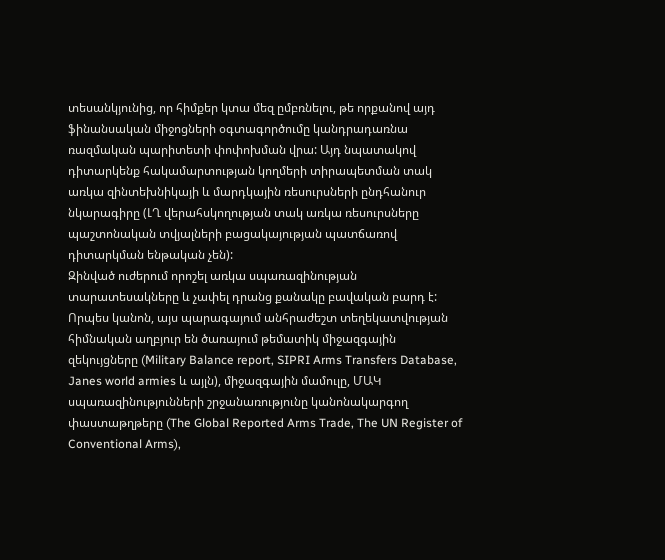տեսանկյունից, որ հիմքեր կտա մեզ ըմբռնելու, թե որքանով այդ ֆինանսական միջոցների օգտագործումը կանդրադառնա ռազմական պարիտետի փոփոխման վրա: Այդ նպատակով դիտարկենք հակամարտության կողմերի տիրապետման տակ առկա զինտեխնիկայի և մարդկային ռեսուրսների ընդհանուր նկարագիրը (ԼՂ վերահսկողության տակ առկա ռեսուրսները պաշտոնական տվյալների բացակայության պատճառով դիտարկման ենթական չեն):
Զինված ուժերում որոշել առկա սպառազինության տարատեսակները և չափել դրանց քանակը բավական բարդ է: Որպես կանոն, այս պարագայում անհրաժեշտ տեղեկատվության հիմնական աղբյուր են ծառայում թեմատիկ միջազգային զեկույցները (Military Balance report, SIPRI Arms Transfers Database, Janes world armies և այլն), միջազգային մամուլը, ՄԱԿ սպառազինությունների շրջանառությունը կանոնակարգող փաստաթղթերը (The Global Reported Arms Trade, The UN Register of Conventional Arms),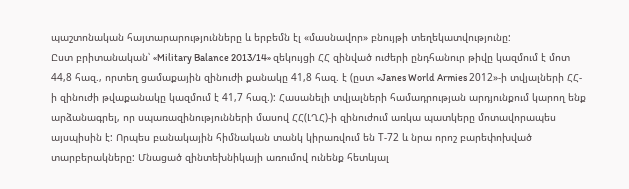պաշտոնական հայտարարությունները և երբեմն էլ «մասնավոր» բնույթի տեղեկատվությունը:
Ըստ բրիտանական՝ «Military Balance 2013/14» զեկույցի ՀՀ զինված ուժերի ընդհանուր թիվը կազմում է մոտ 44,8 հազ., որտեղ ցամաքային զինուժի քանակը 41,8 հազ. է (ըստ «Janes World Armies 2012»-ի տվյալների ՀՀ-ի զինուժի թվաքանակը կազմում է 41,7 հազ.): Հասանելի տվյալների համադրության արդյունքում կարող ենք արձանագրել, որ սպառազինությունների մասով ՀՀ(ԼՂՀ)-ի զինուժում առկա պատկերը մոտավորապես այսպիսին է: Որպես բանակային հիմնական տանկ կիրառվում են Т-72 և նրա որոշ բարեփոխված տարբերակները: Մնացած զինտեխնիկայի առումով ունենք հետևյալ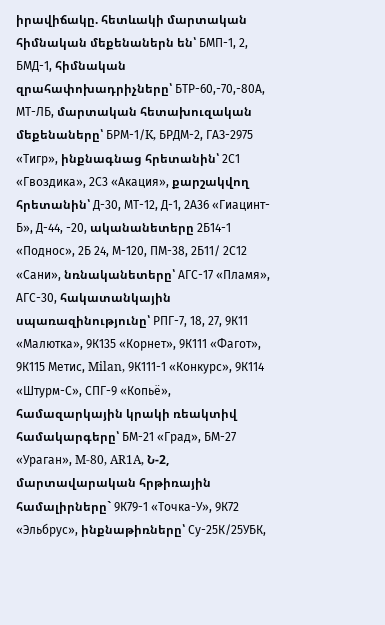իրավիճակը. հետևակի մարտական հիմնական մեքենաներն են՝ БМП-1, 2, БМД-1, հիմնական զրահափոխադրիչները՝ БТР-60,-70,-80А, МТ-ЛБ, մարտական հետախուզական մեքենաները՝ БРМ-1/K, БРДМ-2, ГАЗ-2975 «Тигр», ինքնագնաց հրետանին՝ 2С1 «Гвоздика», 2С3 «Акация», քարշակվող հրետանին՝ Д-30, МТ-12, Д-1, 2А36 «Гиацинт-Б», Д-44, -20, ականանետերը 2Б14-1 «Поднос», 2Б 24, М-120, ПМ-38, 2Б11/ 2С12 «Сани», նռնականետերը՝ АГС-17 «Пламя», АГС-30, հակատանկային սպառազինությունը՝ РПГ-7, 18, 27, 9К11 «Малютка», 9К135 «Корнет», 9К111 «Фагот», 9К115 Метис, Milan, 9К111-1 «Конкурс», 9К114 «Штурм-С», СПГ-9 «Копьё», համազարկային կրակի ռեակտիվ համակարգերը՝ БМ-21 «Град», БМ-27 «Ураган», M-80, AR1A, Ն-2, մարտավարական հրթիռային համալիրները` 9К79-1 «Точка-У», 9К72 «Эльбрус», ինքնաթիռները՝ Су-25К/25УБК,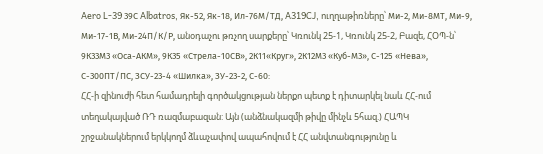Aero L-39 39С Albatros, Як-52, Як-18, Ил-76М/ТД, A319CJ, ուղղաթիռները՝ Ми-2, Ми-8МТ, Ми-9, Ми-17-1В, Ми-24П/К/Р, անօդաչու թռչող սարքերը՝ Կռունկ 25-1, Կռունկ 25-2, Բազե, ՀՕՊ-ն՝ 9К33М3 «Оса-АКМ», 9К35 «Стрела-10СВ», 2К11«Круг», 2К12М3 «Куб-М3», С-125 «Нева», С-300ПТ/ПС, ЗСУ-23-4 «Шилка», ЗУ-23-2, С-60:
ՀՀ-ի զինուժի հետ համադրելի գործակցության ներքո պետք է դիտարկել նաև ՀՀ-ում տեղակայված ՌԴ ռազմաբազան: Այն (անձնակազմի թիվը մինչև 5հազ.) ՀԱՊԿ շրջանակներում երկկողմ ձևաչափով ապահովում է ՀՀ անվտանգությունը և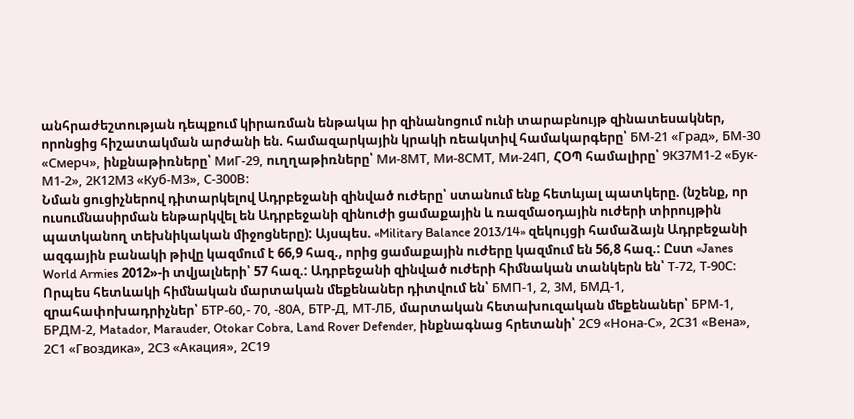անհրաժեշտության դեպքում կիրառման ենթակա իր զինանոցում ունի տարաբնույթ զինատեսակներ, որոնցից հիշատակման արժանի են. համազարկային կրակի ռեակտիվ համակարգերը՝ БМ-21 «Град», БМ-30 «Смерч», ինքնաթիռները՝ МиГ-29, ուղղաթիռները՝ Ми-8МТ, Ми-8СМТ, Ми-24П, ՀՕՊ համալիրը՝ 9К37М1-2 «Бук-М1-2», 2К12М3 «Куб-М3», С-300В:
Նման ցուցիչներով դիտարկելով Ադրբեջանի զինված ուժերը՝ ստանում ենք հետևյալ պատկերը. (նշենք, որ ուսումնասիրման ենթարկվել են Ադրբեջանի զինուժի ցամաքային և ռազմաօդային ուժերի տիրույթին պատկանող տեխնիկական միջոցները): Այսպես. «Military Balance 2013/14» զեկույցի համաձայն Ադրբեջանի ազգային բանակի թիվը կազմում է 66,9 հազ., որից ցամաքային ուժերը կազմում են 56,8 հազ.: Ըստ «Janes World Armies 2012»-ի տվյալների՝ 57 հազ.: Ադրբեջանի զինված ուժերի հիմնական տանկերն են՝ Т-72, Т-90С: Որպես հետևակի հիմնական մարտական մեքենաներ դիտվում են՝ БМП-1, 2, 3М, БМД-1, զրահափոխադրիչներ՝ БТР-60,- 70, -80А, БТР-Д, МТ-ЛБ, մարտական հետախուզական մեքենաներ՝ БРМ-1, БРДМ-2, Matador, Marauder, Otokar Cobra, Land Rover Defender, ինքնագնաց հրետանի՝ 2С9 «Нона-С», 2С31 «Вена», 2С1 «Гвоздика», 2С3 «Акация», 2С19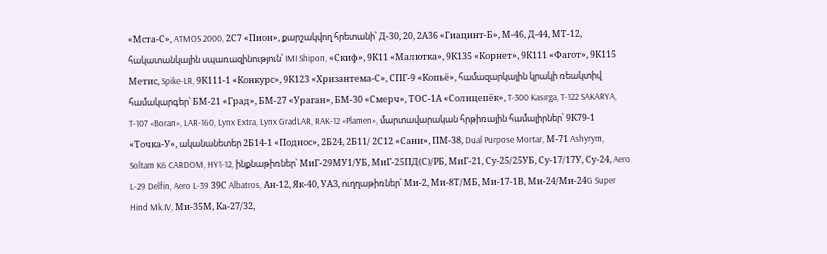«Мста-С», ATMOS 2000, 2С7 «Пион», քարշակվող հրետանի՝ Д-30, 20, 2А36 «Гиацинт-Б», М-46, Д-44, МТ-12, հակատանկային սպառազինություն՝ IMI Shipon, «Скиф», 9К11 «Малютка», 9К135 «Корнет», 9К111 «Фагот», 9К115 Метис, Spike-LR, 9К111-1 «Конкурс», 9К123 «Хризантема-С», СПГ-9 «Копьё», համազարկային կրակի ռեակտիվ համակարգեր՝ БМ-21 «Град», БМ-27 «Ураган», БМ-30 «Смерч», ТОС-1А «Солнцепёк», T-300 Kasırga, T-122 SAKARYA, T-107 «Boran», LAR-160, Lynx Extra, Lynx GradLAR, RAK-12 «Plamen», մարտավարական հրթիռային համալիրներ՝ 9К79-1 «Точка-У», ականանետեր 2Б14-1 «Поднос», 2Б24, 2Б11/ 2С12 «Сани», ПМ-38, Dual Purpose Mortar, М-71 Ashyrym, Soltam K6 CARDOM, HY1-12, ինքնաթիռներ՝ МиГ-29МУ1/УБ, МиГ-25ПД(С)/РБ, МиГ-21, Су-25/25УБ, Су-17/17У, Су-24, Aero L-29 Delfin, Aero L-39 39С Albatros, Ан-12, Як-40, УАЗ, ուղղաթիռներ՝ Ми-2, Ми-8Т/МБ, Ми-17-1В, Ми-24/Ми-24G Super Hind Mk.IV, Ми-35М, Ка-27/32,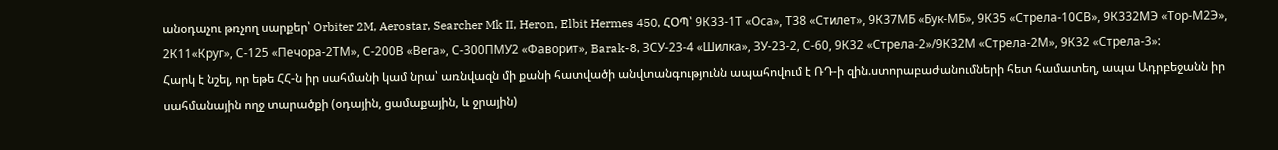անօդաչու թռչող սարքեր՝ Orbiter 2M, Aerostar, Searcher Mk II, Heron, Elbit Hermes 450, ՀՕՊ՝ 9К33-1Т «Оса», Т38 «Стилет», 9К37МБ «Бук-МБ», 9К35 «Стрела-10СВ», 9К332МЭ «Тор-М2Э», 2К11«Круг», С-125 «Печора-2ТМ», С-200В «Вега», С-300ПМУ2 «Фаворит», Barak-8, ЗСУ-23-4 «Шилка», ЗУ-23-2, С-60, 9К32 «Стрела-2»/9К32М «Стрела-2М», 9К32 «Стрела-3»:
Հարկ է նշել, որ եթե ՀՀ-ն իր սահմանի կամ նրա՝ առնվազն մի քանի հատվածի անվտանգությունն ապահովում է ՌԴ-ի զին.ստորաբաժանումների հետ համատեղ, ապա Ադրբեջանն իր սահմանային ողջ տարածքի (օդային, ցամաքային, և ջրային)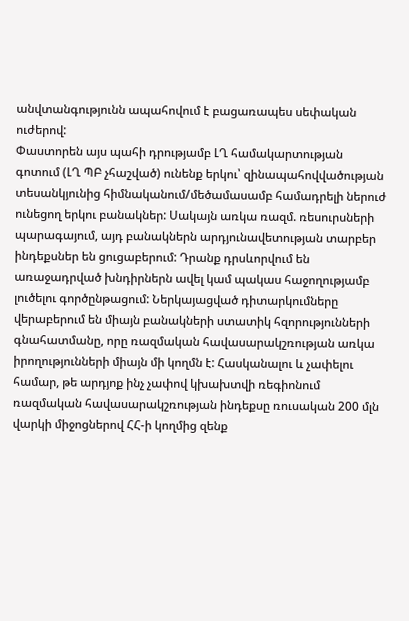անվտանգությունն ապահովում է բացառապես սեփական ուժերով:
Փաստորեն այս պահի դրությամբ ԼՂ համակարտության գոտում (ԼՂ ՊԲ չհաշված) ունենք երկու՝ զինապահովվածության տեսանկյունից հիմնականում/մեծամասամբ համադրելի ներուժ ունեցող երկու բանակներ: Սակայն առկա ռազմ. ռեսուրսների պարագայում, այդ բանակներն արդյունավետության տարբեր ինդեքսներ են ցուցաբերում: Դրանք դրսևորվում են առաջադրված խնդիրներն ավել կամ պակաս հաջողությամբ լուծելու գործընթացում: Ներկայացված դիտարկումները վերաբերում են միայն բանակների ստատիկ հզորությունների գնահատմանը, որը ռազմական հավասարակշռության առկա իրողությունների միայն մի կողմն է: Հասկանալու և չափելու համար, թե արդյոք ինչ չափով կխախտվի ռեգիոնում ռազմական հավասարակշռության ինդեքսը ռուսական 200 մլն վարկի միջոցներով ՀՀ-ի կողմից զենք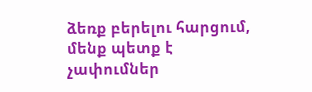ձեռք բերելու հարցում, մենք պետք է չափումներ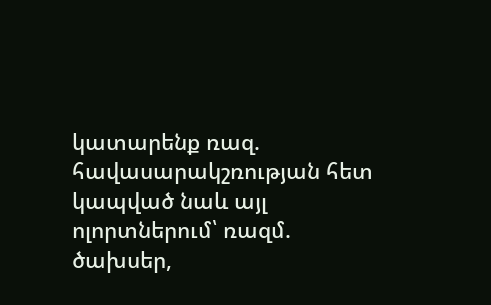կատարենք ռազ. հավասարակշռության հետ կապված նաև այլ ոլորտներում՝ ռազմ. ծախսեր,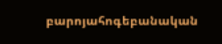բարոյահոգեբանական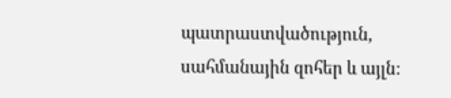պատրաստվածություն, սահմանային զոհեր և այլն: